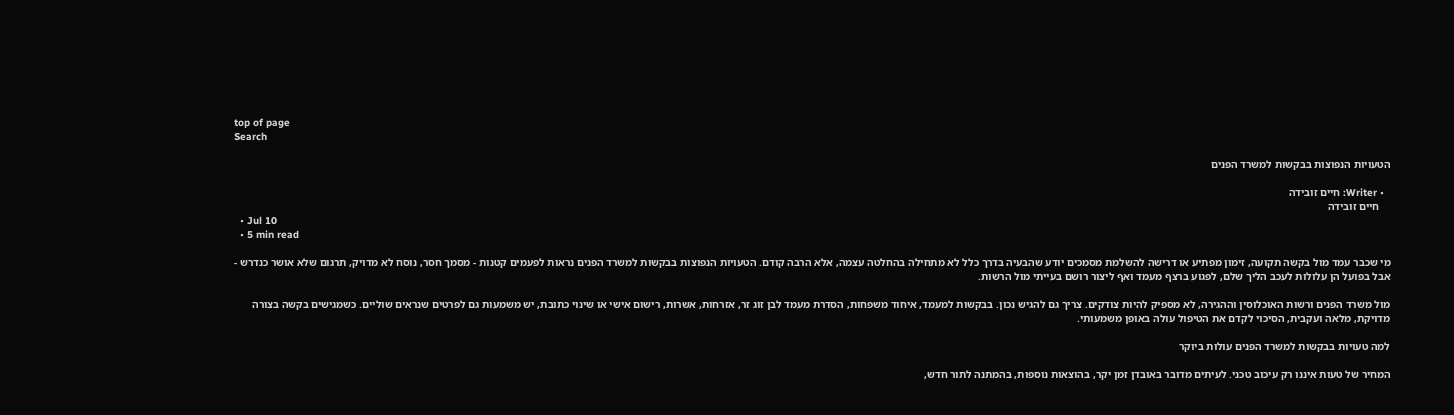top of page
Search

הטעויות הנפוצות בבקשות למשרד הפנים

  • Writer: חיים זובידה
    חיים זובידה
  • Jul 10
  • 5 min read

מי שכבר עמד מול בקשה תקועה, זימון מפתיע או דרישה להשלמת מסמכים יודע שהבעיה בדרך כלל לא מתחילה בהחלטה עצמה, אלא הרבה קודם. הטעויות הנפוצות בבקשות למשרד הפנים נראות לפעמים קטנות - מסמך חסר, נוסח לא מדויק, תרגום שלא אושר כנדרש - אבל בפועל הן עלולות לעכב הליך שלם, לפגוע ברצף מעמד ואף ליצור רושם בעייתי מול הרשות.

מול משרד הפנים ורשות האוכלוסין וההגירה, לא מספיק להיות צודקים. צריך גם להגיש נכון. בבקשות למעמד, איחוד משפחות, הסדרת מעמד לבן זוג זר, אזרחות, אשרות, רישום אישי או שינוי כתובת, יש משמעות גם לפרטים שנראים שוליים. כשמגישים בקשה בצורה מדויקת, מלאה ועקבית, הסיכוי לקדם את הטיפול עולה באופן משמעותי.

למה טעויות בבקשות למשרד הפנים עולות ביוקר

המחיר של טעות איננו רק עיכוב טכני. לעיתים מדובר באובדן זמן יקר, בהוצאות נוספות, בהמתנה לתור חדש,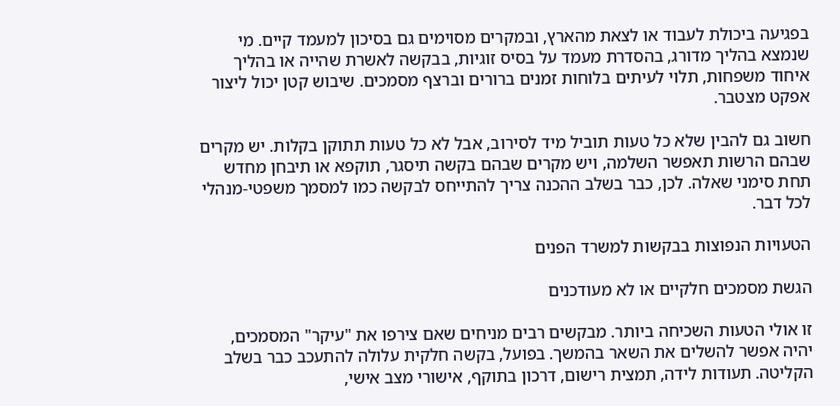בפגיעה ביכולת לעבוד או לצאת מהארץ, ובמקרים מסוימים גם בסיכון למעמד קיים. מי שנמצא בהליך מדורג, בהסדרת מעמד על בסיס זוגיות, בבקשה לאשרת שהייה או בהליך איחוד משפחות, תלוי לעיתים בלוחות זמנים ברורים וברצף מסמכים. שיבוש קטן יכול ליצור אפקט מצטבר.

חשוב גם להבין שלא כל טעות תוביל מיד לסירוב, אבל לא כל טעות תתוקן בקלות. יש מקרים שבהם הרשות תאפשר השלמה, ויש מקרים שבהם בקשה תיסגר, תוקפא או תיבחן מחדש תחת סימני שאלה. לכן, כבר בשלב ההכנה צריך להתייחס לבקשה כמו למסמך משפטי-מנהלי לכל דבר.

הטעויות הנפוצות בבקשות למשרד הפנים

הגשת מסמכים חלקיים או לא מעודכנים

זו אולי הטעות השכיחה ביותר. מבקשים רבים מניחים שאם צירפו את "עיקר" המסמכים, יהיה אפשר להשלים את השאר בהמשך. בפועל, בקשה חלקית עלולה להתעכב כבר בשלב הקליטה. תעודות לידה, תמצית רישום, דרכון בתוקף, אישורי מצב אישי,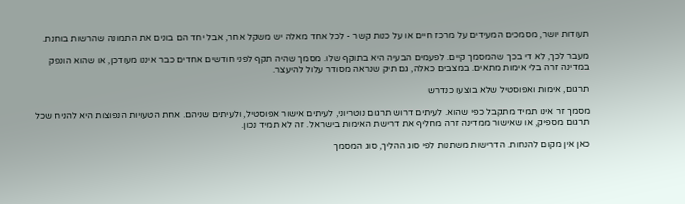תעודות יושר, מסמכים המעידים על מרכז חיים או על כנות קשר - לכל אחד מאלה יש משקל אחר, אבל יחד הם בונים את התמונה שהרשות בוחנת.

מעבר לכך, לא די בכך שהמסמך קיים. לפעמים הבעיה היא בתוקף שלו. מסמך שהיה תקף לפני חודשים אחדים כבר איננו מעודכן, או שהוא הונפק במדינה זרה בלי אימות מתאים. במצבים כאלה, גם תיק שנראה מסודר עלול להיעצר.

תרגום, אימות ואפוסטיל שלא בוצעו כנדרש

מסמך זר אינו תמיד מתקבל כפי שהוא. לעיתים דרוש תרגום נוטריוני, לעיתים אישור אפוסטיל, ולעיתים שניהם. אחת הטעויות הנפוצות היא להניח שכל תרגום מספיק, או שאישור ממדינה זרה מחליף את דרישת האימות בישראל. זה לא תמיד נכון.

כאן אין מקום להנחות. הדרישות משתנות לפי סוג ההליך, סוג המסמך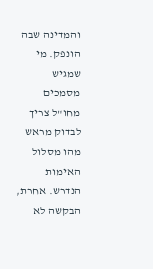והמדינה שבה הונפק. מי שמגיש מסמכים מחו"ל צריך לבדוק מראש מהו מסלול האימות הנדרש. אחרת, הבקשה לא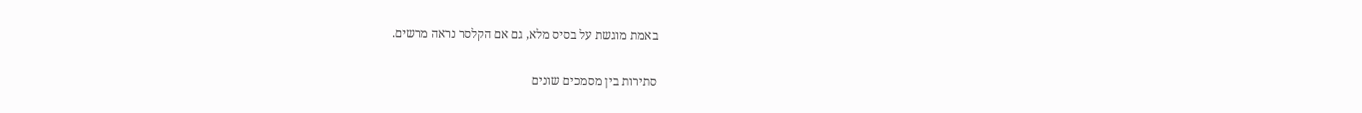באמת מוגשת על בסיס מלא, גם אם הקלסר נראה מרשים.

סתירות בין מסמכים שונים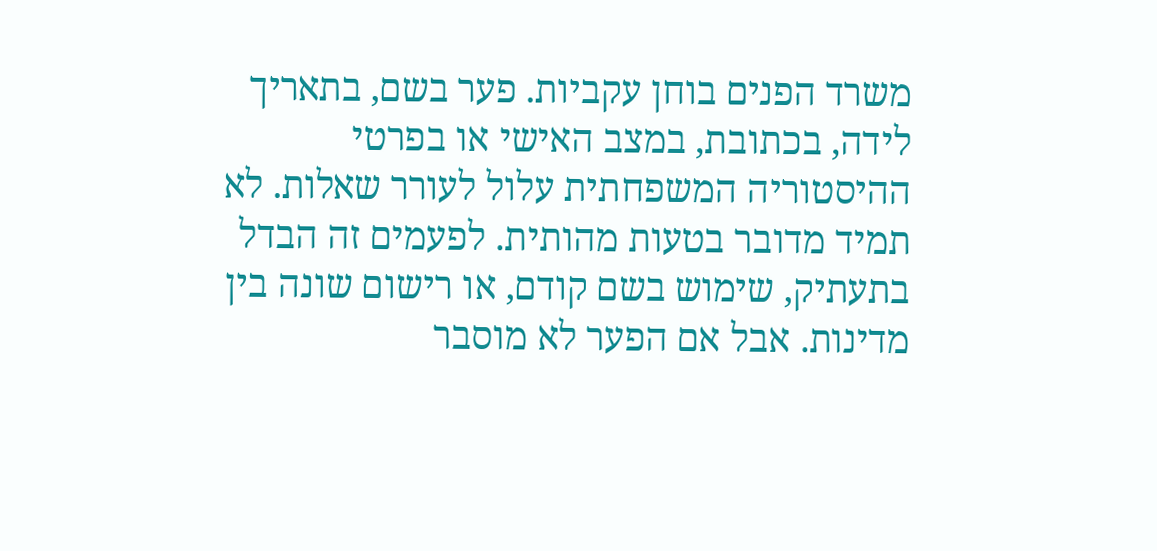משרד הפנים בוחן עקביות. פער בשם, בתאריך לידה, בכתובת, במצב האישי או בפרטי ההיסטוריה המשפחתית עלול לעורר שאלות. לא תמיד מדובר בטעות מהותית. לפעמים זה הבדל בתעתיק, שימוש בשם קודם, או רישום שונה בין מדינות. אבל אם הפער לא מוסבר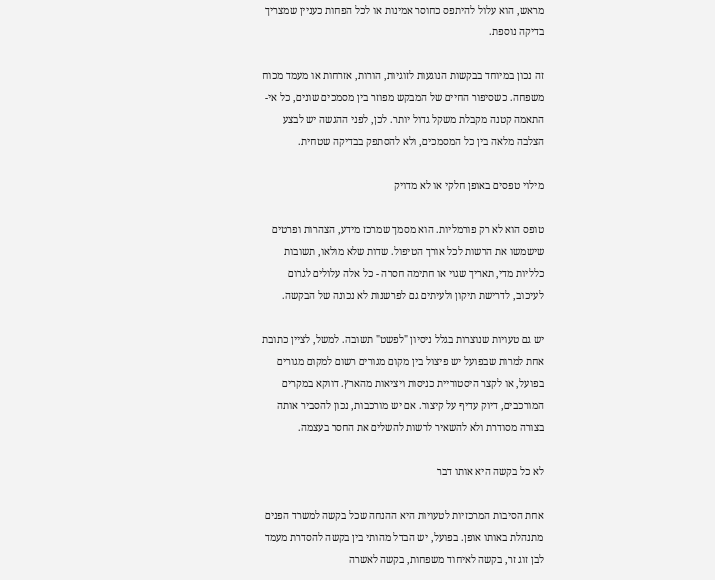מראש, הוא עלול להיתפס כחוסר אמינות או לכל הפחות כעניין שמצריך בדיקה נוספת.

זה נכון במיוחד בבקשות הנוגעות לזוגיות, הורות, אזרחות או מעמד מכוח משפחה. כשסיפור החיים של המבקש מפוזר בין מסמכים שונים, כל אי-התאמה קטנה מקבלת משקל גדול יותר. לכן, לפני ההגשה יש לבצע הצלבה מלאה בין כל המסמכים, ולא להסתפק בבדיקה שטחית.

מילוי טפסים באופן חלקי או לא מדויק

טופס הוא לא רק פורמליות. הוא מסמך שמרכז מידע, הצהרות ופרטים שישמשו את הרשות לכל אורך הטיפול. שדות שלא מולאו, תשובות כלליות מדי, תאריך שגוי או חתימה חסרה - כל אלה עלולים לגרום לעיכוב, לדרישת תיקון ולעיתים גם לפרשנות לא נכונה של הבקשה.

יש גם טעויות שנוצרות בגלל ניסיון "לפשט" תשובה. למשל, לציין כתובת אחת למרות שבפועל יש פיצול בין מקום מגורים רשום למקום מגורים בפועל, או לקצר היסטוריית כניסות ויציאות מהארץ. דווקא במקרים המורכבים, דיוק עדיף על קיצור. אם יש מורכבות, נכון להסביר אותה בצורה מסודרת ולא להשאיר לרשות להשלים את החסר בעצמה.

לא כל בקשה היא אותו דבר

אחת הסיבות המרכזיות לטעויות היא ההנחה שכל בקשה למשרד הפנים מתנהלת באותו אופן. בפועל, יש הבדל מהותי בין בקשה להסדרת מעמד לבן זוג זר, בקשה לאיחוד משפחות, בקשה לאשרה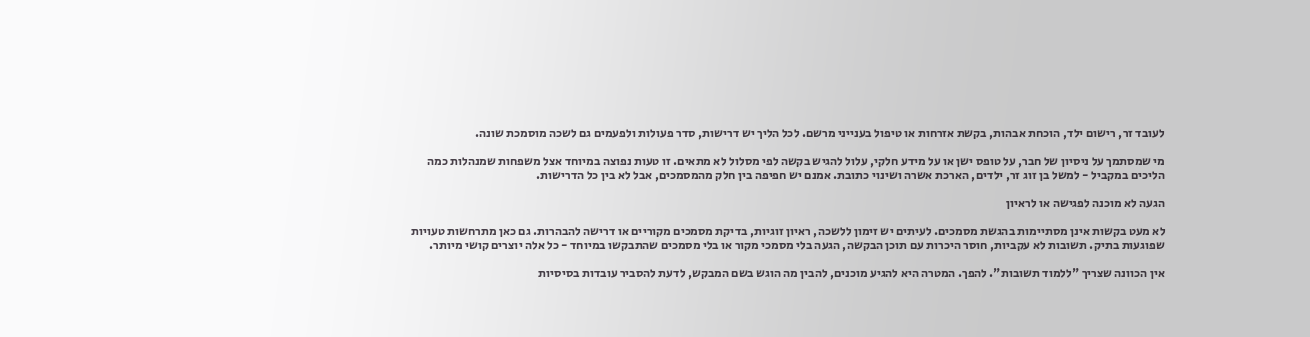לעובד זר, רישום ילד, הוכחת אבהות, בקשת אזרחות או טיפול בענייני מרשם. לכל הליך יש דרישות, סדר פעולות ולפעמים גם לשכה מוסמכת שונה.

מי שמסתמך על ניסיון של חבר, על טופס ישן או על מידע חלקי, עלול להגיש בקשה לפי מסלול לא מתאים. זו טעות נפוצה במיוחד אצל משפחות שמנהלות כמה הליכים במקביל - למשל בן זוג זר, ילדים, הארכת אשרה ושינוי כתובת. אמנם יש חפיפה בין חלק מהמסמכים, אבל לא בין כל הדרישות.

הגעה לא מוכנה לפגישה או לראיון

לא מעט בקשות אינן מסתיימות בהגשת מסמכים. לעיתים יש זימון ללשכה, ראיון זוגיות, בדיקת מסמכים מקוריים או דרישה להבהרות. גם כאן מתרחשות טעויות שפוגעות בתיק. תשובות לא עקביות, חוסר היכרות עם תוכן הבקשה, הגעה בלי מסמכי מקור או בלי מסמכים שהתבקשו במיוחד - כל אלה יוצרים קושי מיותר.

אין הכוונה שצריך "ללמוד תשובות". להפך. המטרה היא להגיע מוכנים, להבין מה הוגש בשם המבקש, לדעת להסביר עובדות בסיסיות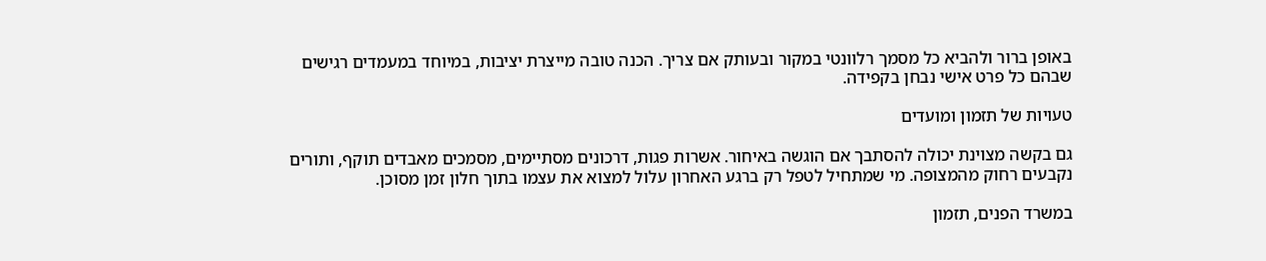באופן ברור ולהביא כל מסמך רלוונטי במקור ובעותק אם צריך. הכנה טובה מייצרת יציבות, במיוחד במעמדים רגישים שבהם כל פרט אישי נבחן בקפידה.

טעויות של תזמון ומועדים

גם בקשה מצוינת יכולה להסתבך אם הוגשה באיחור. אשרות פגות, דרכונים מסתיימים, מסמכים מאבדים תוקף, ותורים נקבעים רחוק מהמצופה. מי שמתחיל לטפל רק ברגע האחרון עלול למצוא את עצמו בתוך חלון זמן מסוכן.

במשרד הפנים, תזמון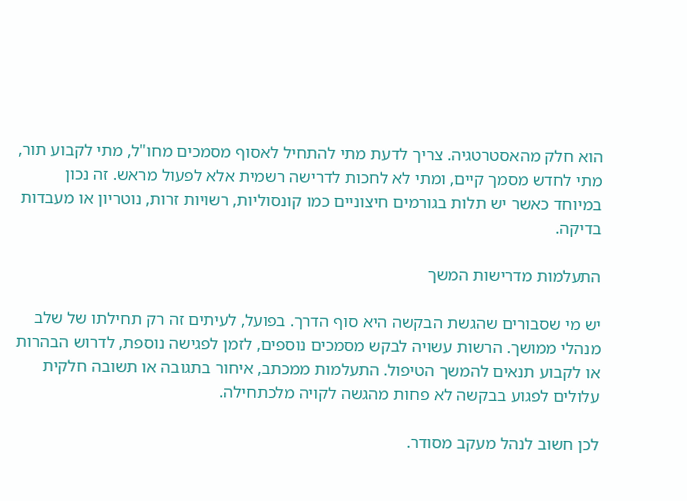הוא חלק מהאסטרטגיה. צריך לדעת מתי להתחיל לאסוף מסמכים מחו"ל, מתי לקבוע תור, מתי לחדש מסמך קיים, ומתי לא לחכות לדרישה רשמית אלא לפעול מראש. זה נכון במיוחד כאשר יש תלות בגורמים חיצוניים כמו קונסוליות, רשויות זרות, נוטריון או מעבדות בדיקה.

התעלמות מדרישות המשך

יש מי שסבורים שהגשת הבקשה היא סוף הדרך. בפועל, לעיתים זה רק תחילתו של שלב מנהלי ממושך. הרשות עשויה לבקש מסמכים נוספים, לזמן לפגישה נוספת, לדרוש הבהרות או לקבוע תנאים להמשך הטיפול. התעלמות ממכתב, איחור בתגובה או תשובה חלקית עלולים לפגוע בבקשה לא פחות מהגשה לקויה מלכתחילה.

לכן חשוב לנהל מעקב מסודר.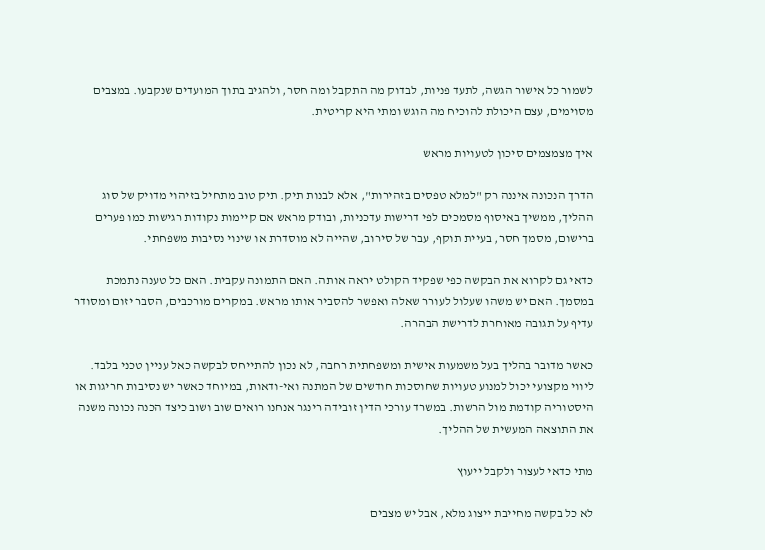לשמור כל אישור הגשה, לתעד פניות, לבדוק מה התקבל ומה חסר, ולהגיב בתוך המועדים שנקבעו. במצבים מסוימים, עצם היכולת להוכיח מה הוגש ומתי היא קריטית.

איך מצמצמים סיכון לטעויות מראש

הדרך הנכונה איננה רק "למלא טפסים בזהירות", אלא לבנות תיק. תיק טוב מתחיל בזיהוי מדויק של סוג ההליך, ממשיך באיסוף מסמכים לפי דרישות עדכניות, ובודק מראש אם קיימות נקודות רגישות כמו פערים ברישום, מסמך חסר, בעיית תוקף, עבר של סירוב, שהייה לא מוסדרת או שינוי נסיבות משפחתי.

כדאי גם לקרוא את הבקשה כפי שפקיד הקולט יראה אותה. האם התמונה עקבית. האם כל טענה נתמכת במסמך. האם יש משהו שעלול לעורר שאלה ואפשר להסביר אותו מראש. במקרים מורכבים, הסבר יזום ומסודר עדיף על תגובה מאוחרת לדרישת הבהרה.

כאשר מדובר בהליך בעל משמעות אישית ומשפחתית רחבה, לא נכון להתייחס לבקשה כאל עניין טכני בלבד. ליווי מקצועי יכול למנוע טעויות שחוסכות חודשים של המתנה ואי-ודאות, במיוחד כאשר יש נסיבות חריגות או היסטוריה קודמת מול הרשות. במשרד עורכי הדין זובידה רינגר אנחנו רואים שוב ושוב כיצד הכנה נכונה משנה את התוצאה המעשית של ההליך.

מתי כדאי לעצור ולקבל ייעוץ

לא כל בקשה מחייבת ייצוג מלא, אבל יש מצבים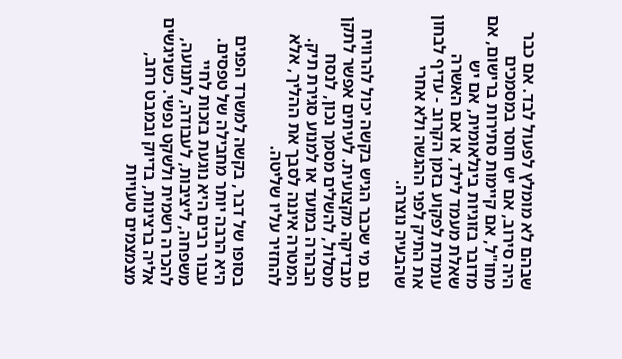שבהם לא מומלץ לפעול לבד. אם כבר היה סירוב, אם יש חוסר במסמכים מחו"ל, אם קיימות סתירות ברישום, אם מדובר בזוגיות בינלאומית, אם יש שאלת מעמד לילד, או אם האשרה עומדת לפקוע בזמן הקרוב - עדיף לבחון את התיק לפני ההגשה ולא אחרי שהבעיה נוצרה.

גם מי שכבר הגיש בקשה יכול להרוויח מבדיקה מקצועית. לעיתים אפשר לתקן מסלול, להשלים מסמך נכון, לנסח הבהרה במועד או למנוע סגירת תיק. המטרה איננה לסבך את ההליך, אלא להחזיר עליו שליטה.

בסופו של דבר, בקשה למשרד הפנים היא הרבה יותר מחבילה של טפסים. עבור רבים היא נוגעת בזכות לחיי משפחה, ליציבות, לעבודה, לתנועה, להכרה רשמית ולשקט נפשי. כשניגשים אליה ברצינות, בדיוק ובמבט רחב, מצמצמים טעויות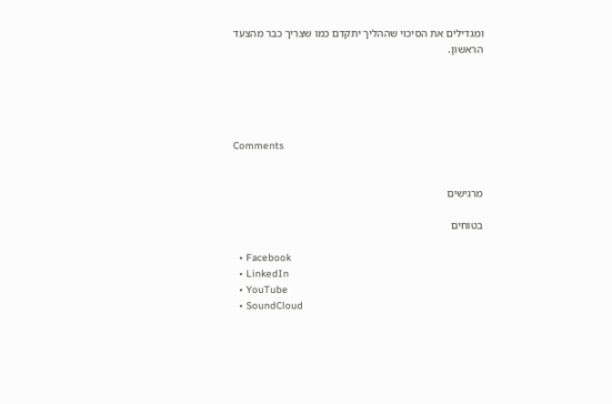ומגדילים את הסיכוי שההליך יתקדם כמו שצריך כבר מהצעד הראשון.





Comments


מרגישים

בטוחים

  • Facebook
  • LinkedIn
  • YouTube
  • SoundCloud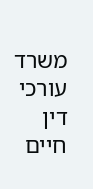משרד עורכי דין חיים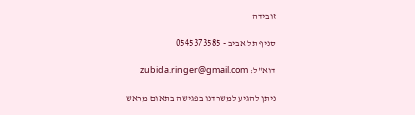זובידה

סניף תל אביב - 0545373585

דוא"ל: zubida.ringer@gmail.com

ניתן להגיע למשרדנו בפגישה בתאום מראש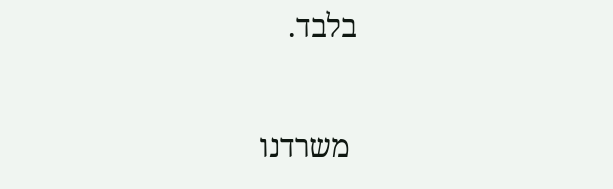בלבד.

 משרדנו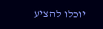יוכלו להציע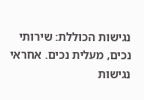נגישות הכוללת: שירותי נכים, מעלית נכים. אחראי נגישות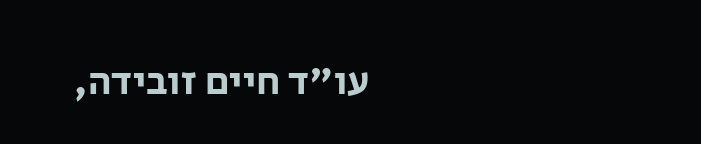עו"ד חיים זובידה,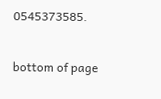0545373585.

bottom of page